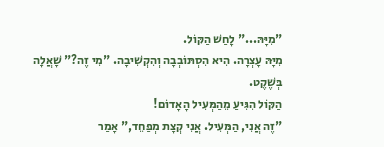"מִיָּהּ..." לָחַשׁ הַקּוֹל.
מִיָּהּ עָצְרָה. הִיא הִסְתּוֹבְבָה וְהִקְשִׁיבָה. "מִי זֶה?" שָׁאֲלָה בְּשֶׁקֶט.
הַקּוֹל הִגִּיעַ מֵהַמְּעִיל הָאָדוֹם!
"זֶה אֲנִי, הַמְּעִיל. אֲנִי קְצָת מְפַחֵד," אָמַר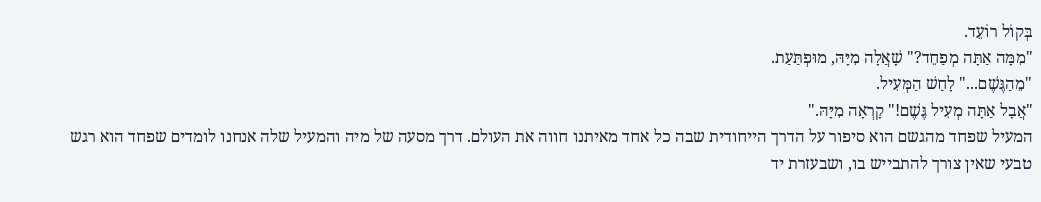בְּקוֹל רוֹעֵד.
"מִמָּה אַתָּה מְפַחֵד?" שָׁאֲלָה מִיָּהּ, מוּפְתַּעַת.
"מֵהַגֶּשֶׁם..." לָחַשׁ הַמְּעִיל.
"אֲבָל אַתָּה מְעִיל גֶּשֶׁם!" קָרְאָה מִיָּהּ."
המעיל שפחד מהגשם הוא סיפור על הדרך הייחודית שבה כל אחד מאיתנו חווה את העולם. דרך מסעה של מיה והמעיל שלה אנחנו לומדים שפחד הוא רגש טבעי שאין צורך להתבייש בו, ושבעזרת יד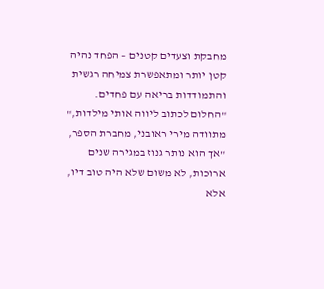מחבקת וצעדים קטנים – הפחד נהיה קטן יותר ומתאפשרת צמיחה רגשית והתמודדות בריאה עם פחדים.
"החלום לכתוב ליווה אותי מילדות," מתוודה מירי ראובני, מחברת הספר, "אך הוא נותר גנוז במגירה שנים ארוכות, לא משום שלא היה טוב דיו, אלא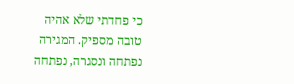כי פחדתי שלא אהיה טובה מספיק. המגירה נפתחה ונסגרה, נפתחה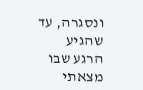ונסגרה, עד שהגיע הרגע שבו מצאתי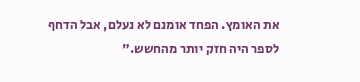את האומץ. הפחד אומנם לא נעלם, אבל הדחף לספר היה חזק יותר מהחשש."